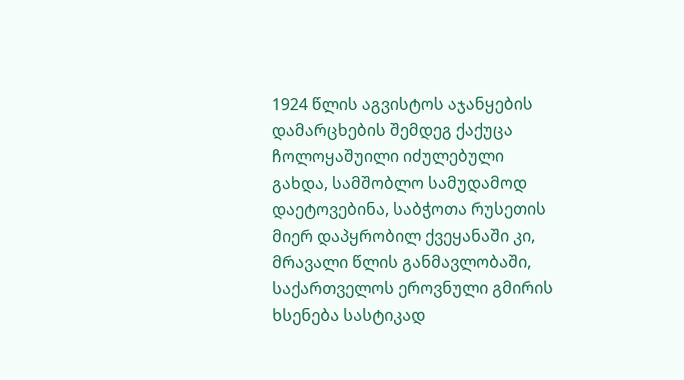1924 წლის აგვისტოს აჯანყების დამარცხების შემდეგ ქაქუცა ჩოლოყაშუილი იძულებული გახდა, სამშობლო სამუდამოდ დაეტოვებინა, საბჭოთა რუსეთის მიერ დაპყრობილ ქვეყანაში კი, მრავალი წლის განმავლობაში, საქართველოს ეროვნული გმირის ხსენება სასტიკად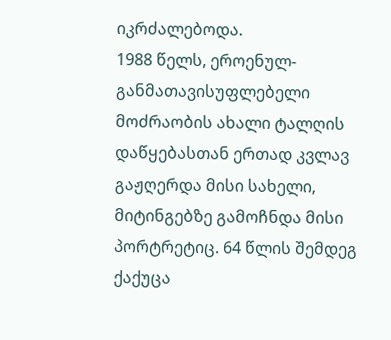იკრძალებოდა.
1988 წელს, ეროენულ-განმათავისუფლებელი მოძრაობის ახალი ტალღის დაწყებასთან ერთად კვლავ გაჟღერდა მისი სახელი, მიტინგებზე გამოჩნდა მისი პორტრეტიც. 64 წლის შემდეგ ქაქუცა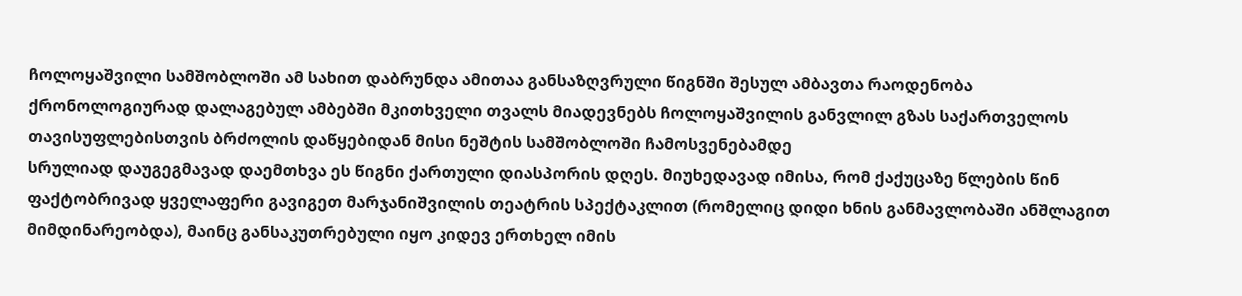ჩოლოყაშვილი სამშობლოში ამ სახით დაბრუნდა ამითაა განსაზღვრული წიგნში შესულ ამბავთა რაოდენობა
ქრონოლოგიურად დალაგებულ ამბებში მკითხველი თვალს მიადევნებს ჩოლოყაშვილის განვლილ გზას საქართველოს თავისუფლებისთვის ბრძოლის დაწყებიდან მისი ნეშტის სამშობლოში ჩამოსვენებამდე
სრულიად დაუგეგმავად დაემთხვა ეს წიგნი ქართული დიასპორის დღეს. მიუხედავად იმისა, რომ ქაქუცაზე წლების წინ ფაქტობრივად ყველაფერი გავიგეთ მარჯანიშვილის თეატრის სპექტაკლით (რომელიც დიდი ხნის განმავლობაში ანშლაგით მიმდინარეობდა), მაინც განსაკუთრებული იყო კიდევ ერთხელ იმის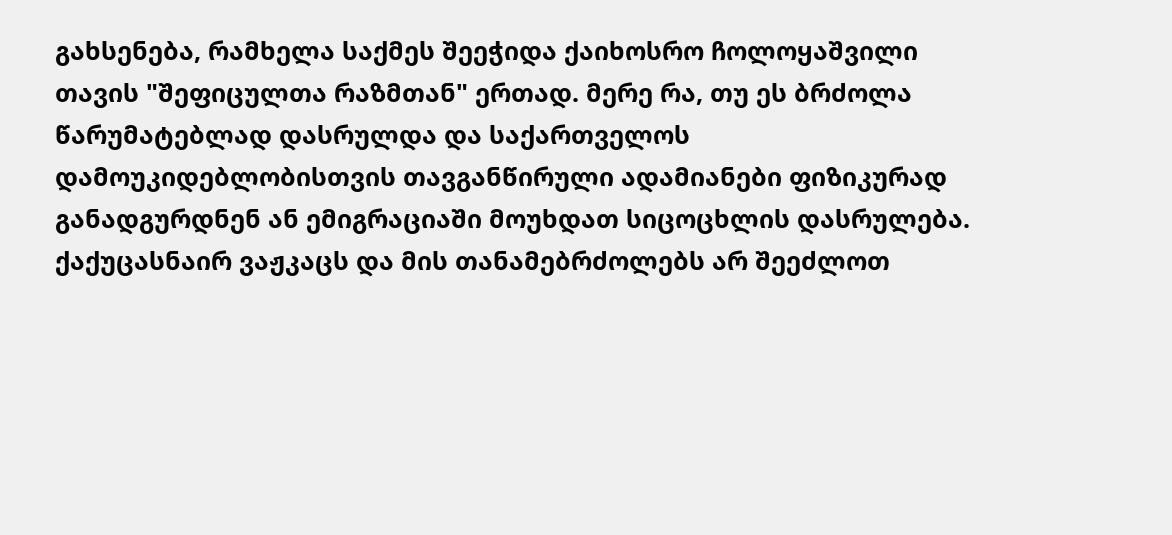გახსენება, რამხელა საქმეს შეეჭიდა ქაიხოსრო ჩოლოყაშვილი თავის "შეფიცულთა რაზმთან" ერთად. მერე რა, თუ ეს ბრძოლა წარუმატებლად დასრულდა და საქართველოს დამოუკიდებლობისთვის თავგანწირული ადამიანები ფიზიკურად განადგურდნენ ან ემიგრაციაში მოუხდათ სიცოცხლის დასრულება. ქაქუცასნაირ ვაჟკაცს და მის თანამებრძოლებს არ შეეძლოთ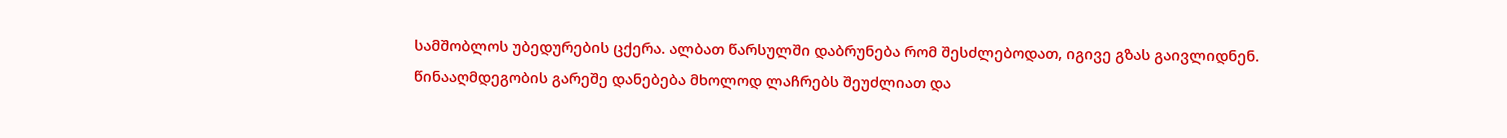სამშობლოს უბედურების ცქერა. ალბათ წარსულში დაბრუნება რომ შესძლებოდათ, იგივე გზას გაივლიდნენ. წინააღმდეგობის გარეშე დანებება მხოლოდ ლაჩრებს შეუძლიათ და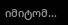იმიტომ...